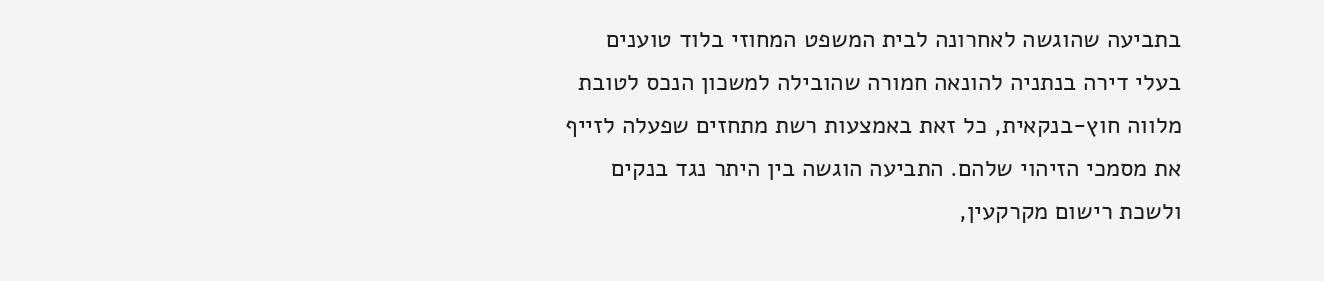בתביעה שהוגשה לאחרונה לבית המשפט המחוזי בלוד טוענים בעלי דירה בנתניה להונאה חמורה שהובילה למשכון הנכס לטובת מלווה חוץ-בנקאית, כל זאת באמצעות רשת מתחזים שפעלה לזייף את מסמכי הזיהוי שלהם. התביעה הוגשה בין היתר נגד בנקים ולשכת רישום מקרקעין,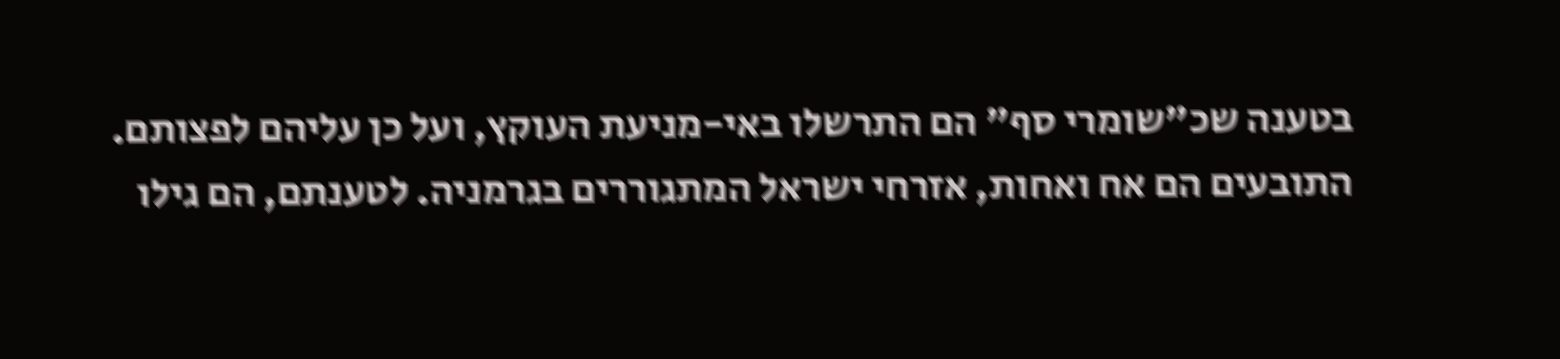בטענה שכ"שומרי סף" הם התרשלו באי-מניעת העוקץ, ועל כן עליהם לפצותם.
התובעים הם אח ואחות, אזרחי ישראל המתגוררים בגרמניה. לטענתם, הם גילו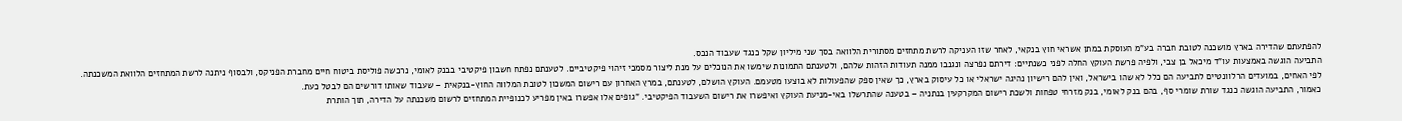להפתעתם שהדירה בארץ מושכנה לטובת חברה בע"מ העוסקת במתן אשראי חוץ בנקאי, לאחר שזו העניקה לרשת מתחזים מסתורית הלוואה בסך שני מיליון שקל כנגד שעבוד הנכס.
התביעה הוגשה באמצעות עו"ד מיכאל בן צבי, ולפיה פרשת העוקץ החלה לפני כשנתיים: דירתם נפרצה ונגנבו ממנה תעודות הזהות שלהם, ולטענתם התמונות שימשו את הנוכלים על מנת ליצור מסמכי זיהוי פיקטיביים. לטענתם נפתח חשבון פיקטיבי בבנק לאומי, נרכשה פוליסת ביטוח חיים מחברת הפניקס, ולבסוף ניתנה לרשת המתחזים הלוואת המשכנתה.
לפי האחים, במועדים הרלוונטיים לתביעה הם כלל לא שהו בישראל, ואין להם רישיון נהיגה ישראלי או כל עיסוק בארץ, כך שאין ספק שהפעולות לא בוצעו מטעמם. העוקץ הושלם, לטענתם, במרץ האחרון עם רישום המשכון לטובת המלווה החוץ-בנקאית – שעבוד שאותו דורשים הם לבטל כעת.
כאמור, התביעה הוגשה כנגד שורת שומרי סף, בהם בנק לאומי, בנק מזרחי טפחות ולשכת רישום המקרקעין בנתניה – בטענה שהתרשלו באי-מניעת העוקץ ואיפשרו את רישום השעבוד הפיקטיבי. "גופים אלו אפשרו באין מפריע לכנופיית המתחזים לרשום משכנתה על הדירה, תוך הותרת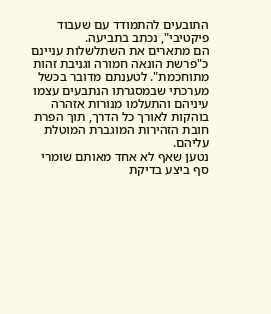התובעים להתמודד עם שעבוד פיקטיבי", נכתב בתביעה.
הם מתארים את השתלשלות עניינם כ"פרשת הונאה חמורה וגניבת זהות מתוחכמת". לטענתם מדובר בכשל מערכתי שבמסגרתו הנתבעים עצמו עיניהם והתעלמו מנורות אזהרה בוהקות לאורך כל הדרך, תוך הפרת חובת הזהירות המוגברת המוטלת עליהם.
נטען שאף לא אחד מאותם שומרי סף ביצע בדיקת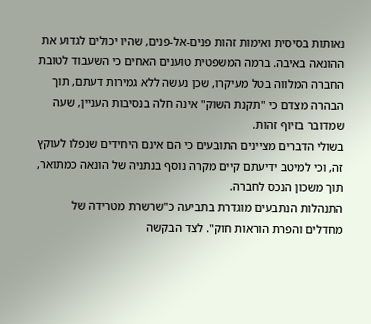נאותות בסיסית ואימות זהות פנים-אל-פנים, שהיו יכולים לגדוע את ההונאה באיבה. ברמה המשפטית טוענים האחים כי השעבוד לטובת החברה המלווה בטל מעיקרו, שכן נעשה ללא גמירות דעתם, תוך הבהרה מצדם כי "תקנת השוק" אינה חלה בנסיבות העניין, שעה שמדובר בזיוף זהות.
בשולי הדברים מציינים התובעים כי הם אינם היחידים שנפלו לעוקץ זה, וכי למיטב ידיעתם קיים מקרה נוסף בנתניה של הונאה כמתואר, תוך משכון הנכס לחברה.
התנהלות הנתבעים מוגדרת בתביעה כ"שרשרת מטרידה של מחדלים והפרת הוראות חוק". לצד הבקשה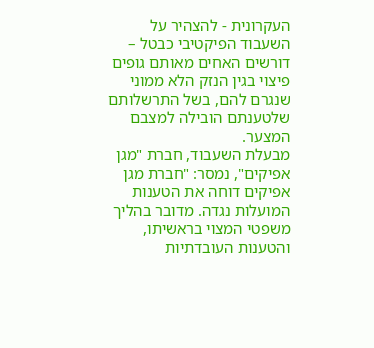העקרונית - להצהיר על השעבוד הפיקטיבי כבטל – דורשים האחים מאותם גופים פיצוי בגין הנזק הלא ממוני שנגרם להם, בשל התרשלותם שלטענתם הובילה למצבם המצער.
מבעלת השעבוד, חברת "מגן אפיקים", נמסר: "חברת מגן אפיקים דוחה את הטענות המועלות נגדה. מדובר בהליך משפטי המצוי בראשיתו, והטענות העובדתיות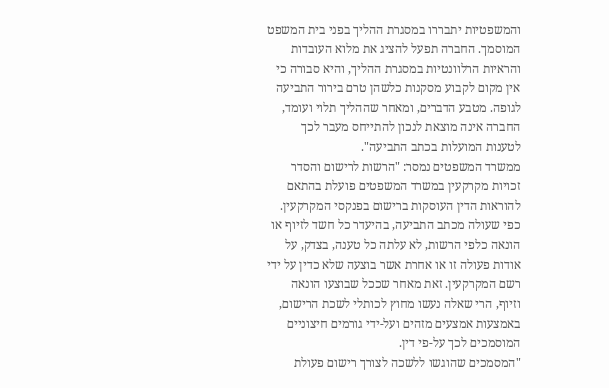והמשפטיות יתבררו במסגרת ההליך בפני בית המשפט המוסמך. החברה תפעל להציג את מלוא העובדות והראיות הרלוונטיות במסגרת ההליך, והיא סבורה כי אין מקום לקבוע מסקנות כלשהן טרם בירור התביעה לגופה. מטבע הדברים, ומאחר שההליך תלוי ועומד, החברה אינה מוצאת לנכון להתייחס מעבר לכך לטענות המועלות בכתב התביעה".
ממשרד המשפטים נמסר: "הרשות לרישום והסדר זכויות מקרקעין במשרד המשפטים פועלת בהתאם להוראות הדין העוסקות ברישום בפנקסי המקרקעין. כפי שעולה מכתב התביעה, בהיעדר כל חשד לזיוף או הונאה כלפי הרשות, לא עלתה כל טענה, בצדק, על אודות פעולה זו או אחרת אשר בוצעה שלא כדין על ידי רשם המקרקעין. זאת מאחר שככל שבוצעו הונאה וזיוף, הרי שאלה נעשו מחוץ לכותלי לשכת הרישום, באמצעות אמצעים מזהים ועל-ידי גורמים חיצוניים המוסמכים לכך על-פי דין.
"המסמכים שהוגשו ללשכה לצורך רישום פעולת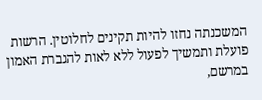המשכנתה נחזו להיות תקינים לחלוטין. הרשות פועלת ותמשיך לפעול ללא לאות להגברת האמון במרשם,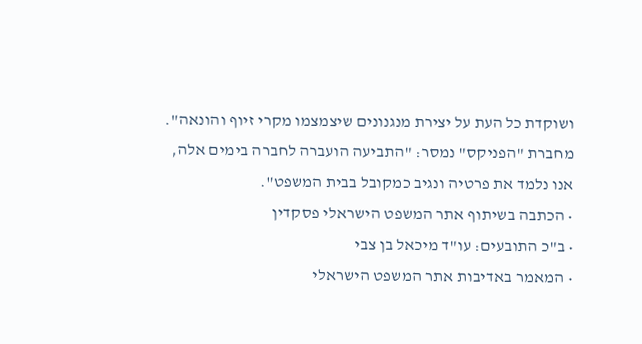ושוקדת כל העת על יצירת מנגנונים שיצמצמו מקרי זיוף והונאה".
מחברת "הפניקס" נמסר: "התביעה הועברה לחברה בימים אלה, אנו נלמד את פרטיה ונגיב כמקובל בבית המשפט".
• הכתבה בשיתוף אתר המשפט הישראלי פסקדין
• ב"כ התובעים: עו"ד מיכאל בן צבי
• המאמר באדיבות אתר המשפט הישראלי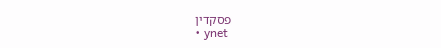פסקדין
• ynet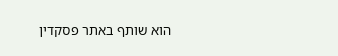הוא שותף באתר פסקדין